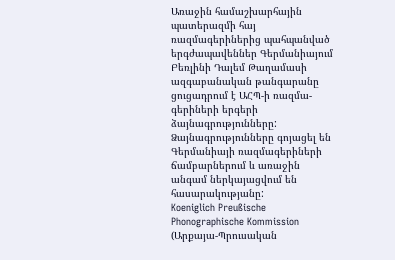Առաջին համաշխարհային պատերազմի հայ ռազմագերիներից պահպանված երգժապավեններ Գերմանիայում
Բեռլինի Դալեմ Թաղամասի ազգաբանական թանգարանը ցուցադրում է ԱՀՊ-ի ռազմա-գերիների երգերի ձայնագրությունները: Ձայնագրությունները գոյացել են Գերմանիայի ռազմագերիների ճամբարներում և առաջին անգամ ներկայացվում են հասարակությանը:
Koeniglich Preußische Phonographische Kommission (Արքայա-Պրուսական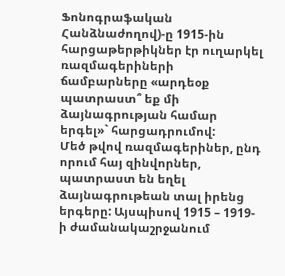Ֆոնոգրաֆական Հանձնաժողով)-ը 1915-ին հարցաթերթիկներ էր ուղարկել ռազմագերիների ճամբարները «արդեօք պատրաստ՞ եք մի ձայնագրության համար երգել»` հարցադրումով:
Մեծ թվով ռազմագերիներ, ընդ որում հայ զինվորներ, պատրաստ են եղել ձայնագրութեան տալ իրենց երգերը: Այսպիսով 1915 – 1919-ի ժամանակաշրջանում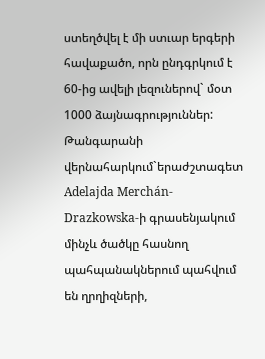ստեղծվել է մի ստւար երգերի հավաքածո, որն ընդգրկում է 60-ից ավելի լեզուներով` մօտ 1000 ձայնագրություններ:
Թանգարանի վերնահարկում`երաժշտագետ Adelajda Merchán-Drazkowska-ի գրասենյակում մինչև ծածկը հասնող պահպանակներում պահվում են ղրղիզների,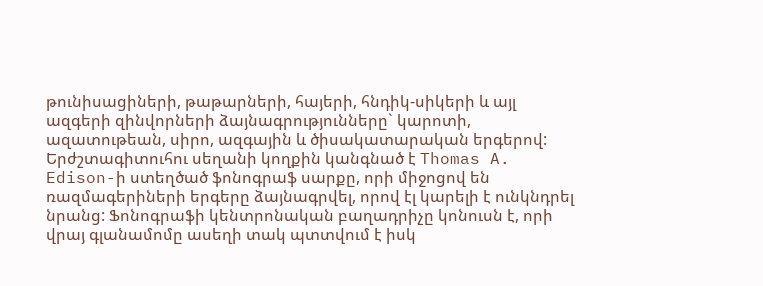թունիսացիների, թաթարների, հայերի, հնդիկ-սիկերի և այլ ազգերի զինվորների ձայնագրությունները` կարոտի, ազատութեան, սիրո, ազգային և ծիսակատարական երգերով:
Երժշտագիտուհու սեղանի կողքին կանգնած է Thomas A. Edison-ի ստեղծած ֆոնոգրաֆ սարքը, որի միջոցով են ռազմագերիների երգերը ձայնագրվել, որով էլ կարելի է ունկնդրել նրանց: Ֆոնոգրաֆի կենտրոնական բաղադրիչը կոնուսն է, որի վրայ գլանամոմը ասեղի տակ պտտվում է իսկ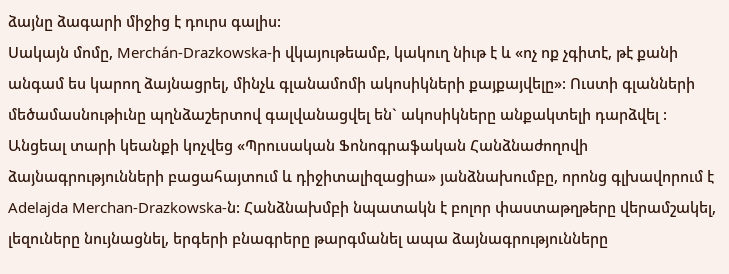ձայնը ձագարի միջից է դուրս գալիս:
Սակայն մոմը, Merchán-Drazkowska-ի վկայութեամբ, կակուղ նիւթ է և «ոչ ոք չգիտէ, թէ քանի անգամ ես կարող ձայնացրել, մինչև գլանամոմի ակոսիկների քայքայվելը»: Ուստի գլանների մեծամասնութիւնը պղնձաշերտով գալվանացվել են` ակոսիկները անքակտելի դարձվել :
Անցեալ տարի կեանքի կոչվեց «Պրուսական Ֆոնոգրաֆական Հանձնաժողովի ձայնագրությունների բացահայտում և դիջիտալիզացիա» յանձնախումբը, որոնց գլխավորում է Adelajda Merchan-Drazkowska-ն: Հանձնախմբի նպատակն է բոլոր փաստաթղթերը վերամշակել, լեզուները նույնացնել, երգերի բնագրերը թարգմանել ապա ձայնագրությունները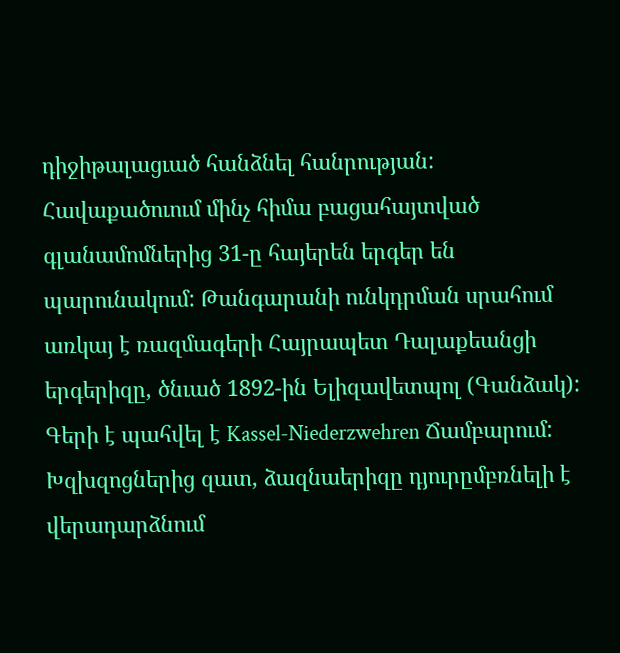դիջիթալացւած հանձնել հանրության:
Հավաքածուում մինչ հիմա բացահայտված գլանամոմներից 31-ը հայերեն երգեր են պարունակում: Թանգարանի ունկդրման սրահում առկայ է ռազմագերի Հայրապետ Դալաքեանցի երգերիզը, ծնւած 1892-ին Ելիզավետպոլ (Գանձակ): Գերի է պահվել է Kassel-Niederzwehren Ճամբարում: Խզխզոցներից զատ, ձազնաերիզը դյուրըմբռնելի է վերադարձնում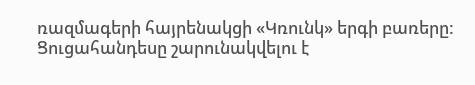ռազմագերի հայրենակցի «Կռունկ» երգի բառերը:
Ցուցահանդեսը շարունակվելու է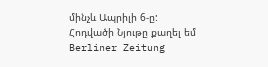մինչև Ապրիլի 6-ը:
Հոդվածի Նյութը քաղել եմ Berliner Zeitung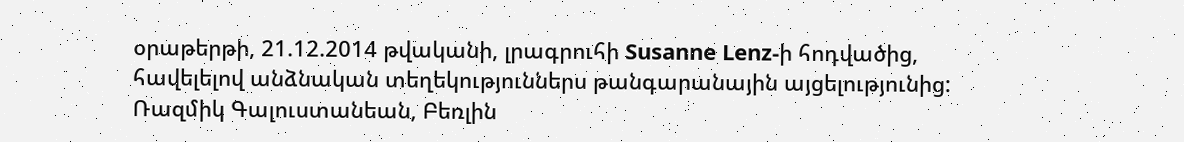օրաթերթի, 21.12.2014 թվականի, լրագրուհի Susanne Lenz-ի հոդվածից, հավելելով անձնական տեղեկություններս թանգարանային այցելությունից:
Ռազմիկ Գալուստանեան, Բեռլին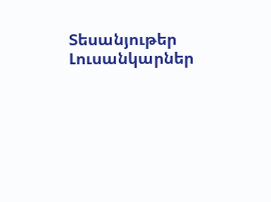Տեսանյութեր
Լուսանկարներ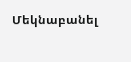Մեկնաբանել